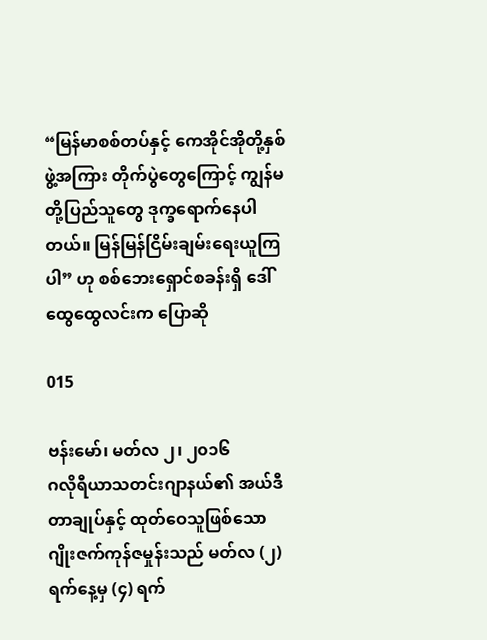“မြန်မာစစ်တပ်နှင့် ကေအိုင်အိုတို့နှစ်ဖွဲ့အကြား တိုက်ပွဲတွေကြောင့် ကျွန်မတို့ပြည်သူတွေ ဒုက္ခရောက်နေပါတယ်။ မြန်မြန်ငြိမ်းချမ်းရေးယူကြပါ” ဟု စစ်ဘေးရှောင်စခန်းရှိ ဒေါ်ထွေထွေလင်းက ပြောဆို

015

ဗန်းမော်၊ မတ်လ ၂၊ ၂၀၁၆
ဂလိုရီယာသတင်းဂျာနယ်၏ အယ်ဒီတာချုပ်နှင့် ထုတ်ဝေသူဖြစ်သော ဂျိုးဇက်ကုန်ဇမှုန်းသည် မတ်လ (၂) ရက်နေ့မှ (၄) ရက်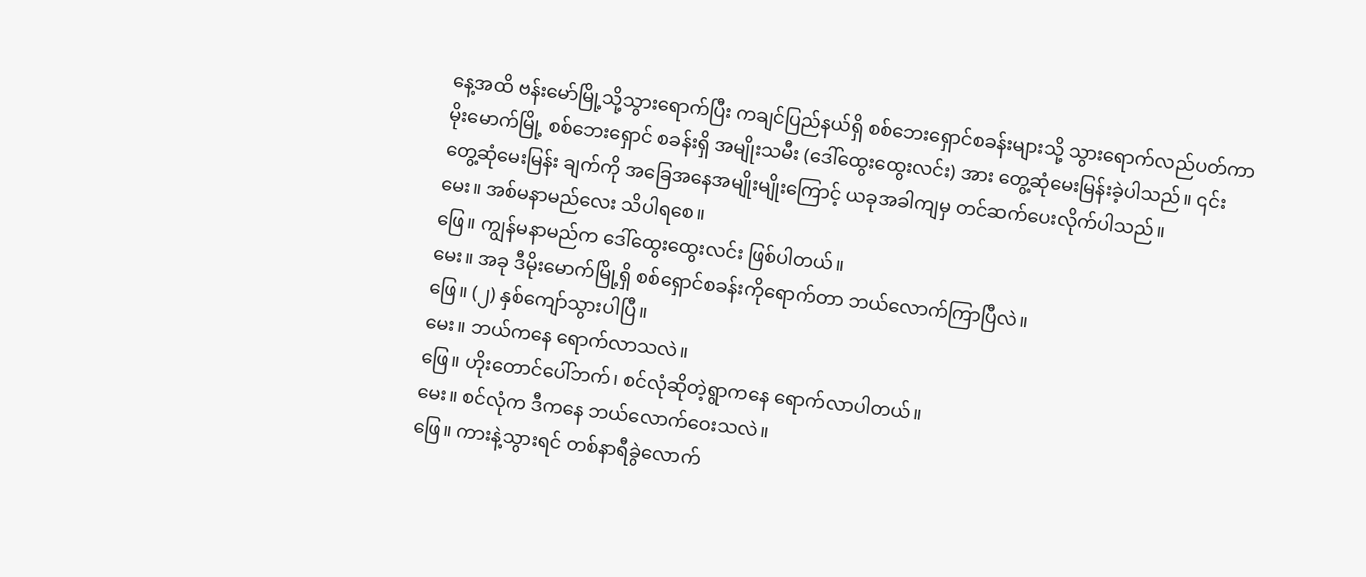နေ့အထိ ဗန်းမော်မြို့သို့သွားရောက်ပြီး ကချင်ပြည်နယ်ရှိ စစ်ဘေးရှောင်စခန်းများသို့ သွားရောက်လည်ပတ်ကာ မိုးမောက်မြို့ စစ်ဘေးရှောင် စခန်းရှိ အမျိုးသမီး (ဒေါ်ထွေးထွေးလင်း) အား တွေ့ဆုံမေးမြန်းခဲ့ပါသည်။ ၎င်းတွေ့ဆုံမေးမြန်း ချက်ကို အခြေအနေအမျိုးမျိုးကြောင့် ယခုအခါကျမှ တင်ဆက်ပေးလိုက်ပါသည်။
မေး။ အစ်မနာမည်လေး သိပါရစေ။
ဖြေ။ ကျွန်မနာမည်က ဒေါ်ထွေးထွေးလင်း ဖြစ်ပါတယ်။
မေး။ အခု ဒီမိုးမောက်မြို့ရှိ စစ်ရှောင်စခန်းကိုရောက်တာ ဘယ်လောက်ကြာပြီလဲ။
ဖြေ။ (၂) နှစ်ကျော်သွားပါပြီ။
မေး။ ဘယ်ကနေ ရောက်လာသလဲ။
ဖြေ။ ဟိုးတောင်ပေါ်ဘက်၊ စင်လုံဆိုတဲ့ရွာကနေ ရောက်လာပါတယ်။
မေး။ စင်လုံက ဒီကနေ ဘယ်လောက်ဝေးသလဲ။
ဖြေ။ ကားနဲ့သွားရင် တစ်နာရီခွဲလောက်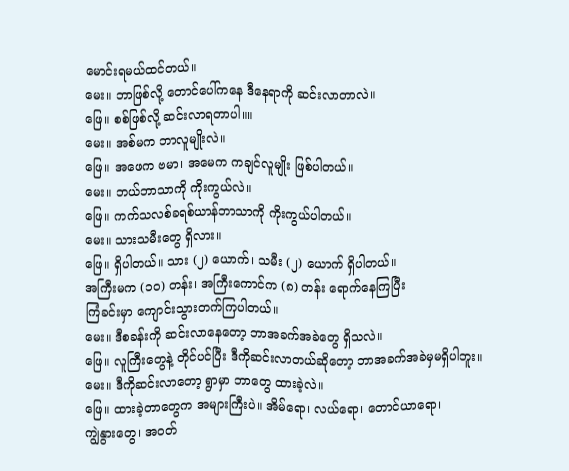မောင်းရမယ်ထင်တယ်။
မေး။ ဘာဖြစ်လို့ တောင်ပေါ်ကနေ ဒီနေရာကို ဆင်းလာတာလဲ။
ဖြေ။ စစ်ဖြစ်လို့ ဆင်းလာရတာပါ။။
မေး။ အစ်မက ဘာလူမျိုးလဲ။
ဖြေ။ အဖေက ဗမာ၊ အမေက ကချင်လူမျိုး ဖြစ်ပါတယ်။
မေး။ ဘယ်ဘာသာကို ကိုးကွယ်လဲ။
ဖြေ။ ကက်သလစ်ခရစ်ယာန်ဘာသာကို ကိုးကွယ်ပါတယ်။
မေး။ သားသမီးတွေ ရှိလား။
ဖြေ။ ရှိပါတယ်။ သား (၂) ယောက်၊ သမီး (၂) ယောက် ရှိပါတယ်။
အကြီးမက (၁၀) တန်း၊ အကြီးကောင်က (၈) တန်း ရောက်နေကြပြီး
ကြံခင်းမှာ ကျောင်းသွားတက်ကြပါတယ်။
မေး။ ဒီစခန်းကို ဆင်းလာနေတော့ ဘာအခက်အခဲတွေ ရှိသလဲ။
ဖြေ။ လူကြီးတွေနဲ့ တိုင်ပင်ပြီး ဒီကိုဆင်းလာတယ်ဆိုတော့ ဘာအခက်အခဲမှမရှိပါဘူး။
မေး။ ဒီကိုဆင်းလာတော့ ရွာမှာ ဘာတွေ ထားခဲ့လဲ။
ဖြေ။ ထားခဲ့တာတွေက အများကြီးပဲ။ အိမ်ရော၊ လယ်ရော၊ တောင်ယာရော၊                 ကျွဲနွားတွေ၊ အဝတ်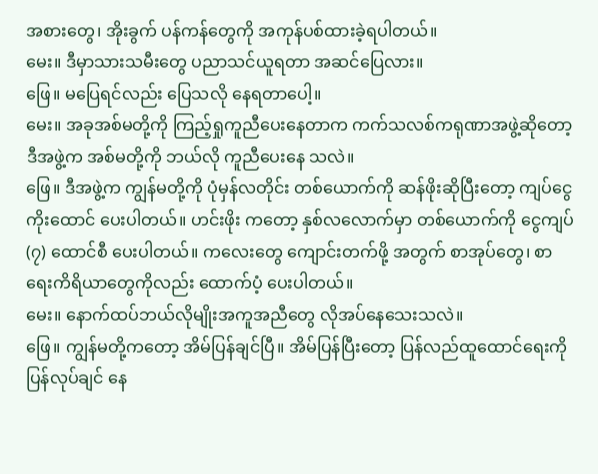အစားတွေ၊ အိုးခွက် ပန်ကန်တွေကို အကုန်ပစ်ထားခဲ့ရပါတယ်။
မေး။ ဒီမှာသားသမီးတွေ ပညာသင်ယူရတာ အဆင်ပြေလား။
ဖြေ။ မပြေရင်လည်း ပြေသလို နေရတာပေါ့။
မေး။ အခုအစ်မတို့ကို ကြည့်ရှုကူညီပေးနေတာက ကက်သလစ်ကရုဏာအဖွဲ့ဆိုတော့ ဒီအဖွဲ့က အစ်မတို့ကို ဘယ်လို ကူညီပေးနေ သလဲ။
ဖြေ။ ဒီအဖွဲ့က ကျွန်မတို့ကို ပုံမှန်လတိုင်း တစ်ယောက်ကို ဆန်ဖိုးဆိုပြီးတော့ ကျပ်ငွေ ကိုးထောင် ပေးပါတယ်။ ဟင်းဖိုး ကတော့ နှစ်လလောက်မှာ တစ်ယောက်ကို ငွေကျပ် (၇) ထောင်စီ ပေးပါတယ်။ ကလေးတွေ ကျောင်းတက်ဖို့ အတွက် စာအုပ်တွေ၊ စာရေးကိရိယာတွေကိုလည်း ထောက်ပံ့ ပေးပါတယ်။
မေး။ နောက်ထပ်ဘယ်လိုမျိုးအကူအညီတွေ လိုအပ်နေသေးသလဲ။
ဖြေ။ ကျွန်မတို့ကတော့ အိမ်ပြန်ချင်ပြီ။ အိမ်ပြန်ပြီးတော့ ပြန်လည်ထူထောင်ရေးကို ပြန်လုပ်ချင် နေ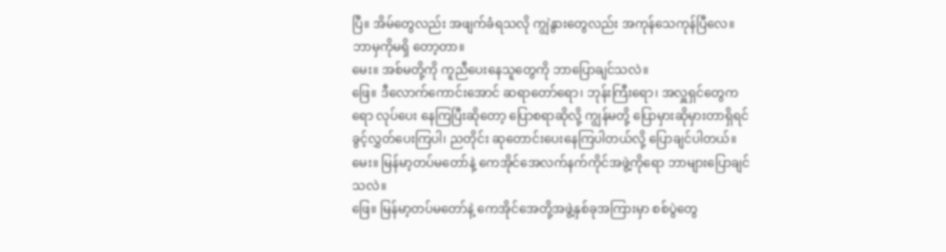ပြီ။ အိမ်တွေလည်း အဖျက်ခံရသလို ကျွဲနွားတွေလည်း အကုန်သေကုန်ပြီလေ။ ဘာမှကိုမရှိ တော့တာ။
မေး။ အစ်မတို့ကို ကူညီပေးနေသူတွေကို ဘာပြောချင်သလဲ။
ဖြေ။ ဒီလောက်ကောင်းအောင် ဆရာတော်ရော၊ ဘုန်းကြီးရော၊ အလှူရှင်တွေကရော လုပ်ပေး နေကြပြီးဆိုတော့ ပြောစရာဆိုလို့ ကျွန်မတို့ ပြောမှားဆိုမှားတာရှိရင် ခွင့်လွှတ်ပေးကြပါ၊ ညတိုင်း ဆုတောင်းပေးနေကြပါတယ်လို့ ပြောချင်ပါတယ်။
မေး။ မြန်မာ့တပ်မတော်နဲ့ ကေအိုင်အေလက်နက်ကိုင်အဖွဲ့ကိုရော ဘာများပြောချင်သလဲ။
ဖြေ။ မြန်မာ့တပ်မတော်နဲ့ ကေအိုင်အေတို့အဖွဲ့နှစ်ခုအကြားမှာ စစ်ပွဲတွေ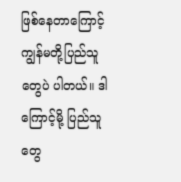ဖြစ်နေတာကြောင့် ကျွန်မတို့ပြည်သူတွေပဲ ပါတယ်။ ဒါကြောင့်မို့ ပြည်သူတွေ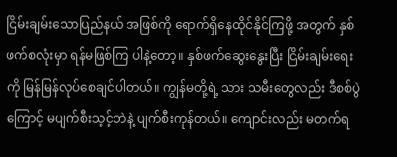ငြိမ်းချမ်းသောပြည်နယ် အဖြစ်ကို ရောက်ရှိနေထိုင်နိုင်ကြဖို့ အတွက် နှစ်ဖက်စလုံးမှာ ရန်မဖြစ်ကြ ပါနဲ့တော့။ နှစ်ဖက်ဆွေးနွေးပြီး ငြိမ်းချမ်းရေးကို မြန်မြန်လုပ်စေချင်ပါတယ်။ ကျွန်မတို့ရဲ့ သား သမီးတွေလည်း ဒီစစ်ပွဲကြောင့် မပျက်စီးသ့င့်ဘဲနဲ့ ပျက်စီးကုန်တယ်။ ကျောင်းလည်း မတက်ရ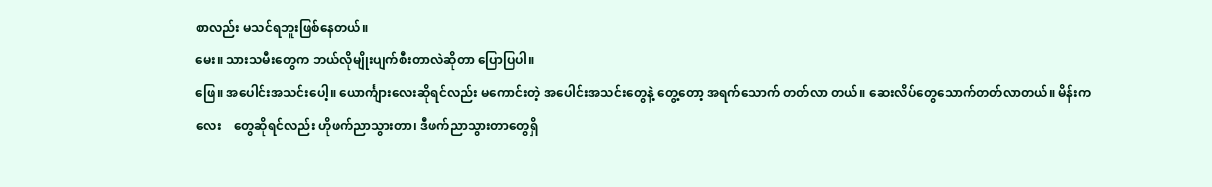စာလည်း မသင်ရဘူးဖြစ်နေတယ်။
မေး။ သားသမီးတွေက ဘယ်လိုမျိုးပျက်စီးတာလဲဆိုတာ ပြောပြပါ။
ဖြေ။ အပေါင်းအသင်းပေါ့။ ယောင်္ကျားလေးဆိုရင်လည်း မကောင်းတဲ့ အပေါင်းအသင်းတွေနဲ့ တွေ့တော့ အရက်သောက် တတ်လာ တယ်။ ဆေးလိပ်တွေသောက်တတ်လာတယ်။ မိန်းကလေး    တွေဆိုရင်လည်း ဟိုဖက်ညာသွားတာ၊ ဒီဖက်ညာသွားတာတွေရှိ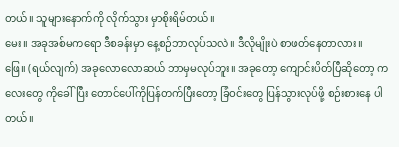တယ်။ သူများနောက်ကို လိုက်သွား မှာစိုးရိမ်တယ်။
မေး။ အခုအစ်မကရော ဒီစခန်းမှာ နေ့စဉ်ဘာလုပ်သလဲ။ ဒီလိုမျိုးပဲ စာဖတ်နေတာလား။
ဖြေ။ (ရယ်လျက်) အခုလောလောဆယ် ဘာမှမလုပ်ဘူး။ အခုတော့ ကျောင်းပိတ်ပြီဆိုတော့ ကလေးတွေ ကိုခေါ်ပြီး တောင်ပေါ်ကိုပြန်တက်ပြီးတော့ ခြံဝင်းတွေ ပြန်သွားလုပ်ဖို့ စဉ်းစားနေ ပါတယ်။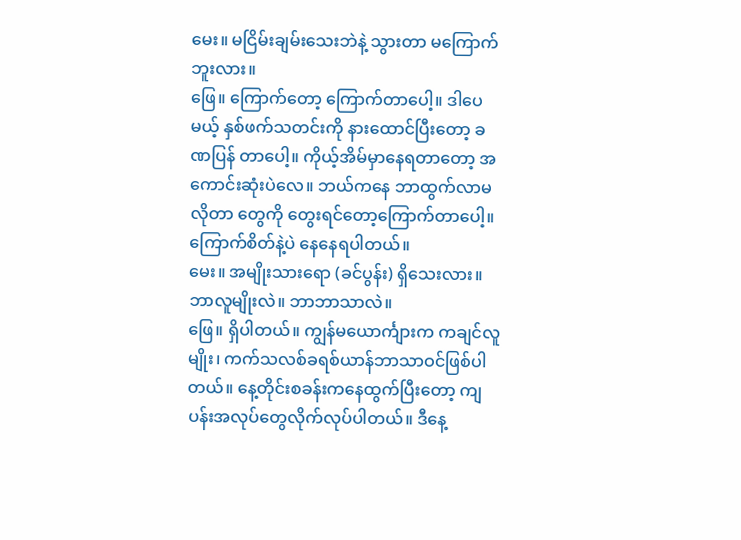မေး။ မငြိမ်းချမ်းသေးဘဲနဲ့ သွားတာ မကြောက်ဘူးလား။
ဖြေ။ ကြောက်တော့ ကြောက်တာပေါ့။ ဒါပေမယ့် နှစ်ဖက်သတင်းကို နားထောင်ပြီးတော့ ခဏပြန် တာပေါ့။ ကိုယ့်အိမ်မှာနေရတာတော့ အကောင်းဆုံးပဲလေ။ ဘယ်ကနေ ဘာထွက်လာမလိုတာ တွေကို တွေးရင်တော့ကြောက်တာပေါ့။ ကြောက်စိတ်နဲ့ပဲ နေနေရပါတယ်။
မေး။ အမျိုးသားရော (ခင်ပွန်း) ရှိသေးလား။ ဘာလူမျိုးလဲ။ ဘာဘာသာလဲ။
ဖြေ။ ရှိပါတယ်။ ကျွန်မယောင်္ကျားက ကချင်လူမျိုး၊ ကက်သလစ်ခရစ်ယာန်ဘာသာဝင်ဖြစ်ပါတယ်။ နေ့တိုင်းစခန်းကနေထွက်ပြီးတော့ ကျပန်းအလုပ်တွေလိုက်လုပ်ပါတယ်။ ဒီနေ့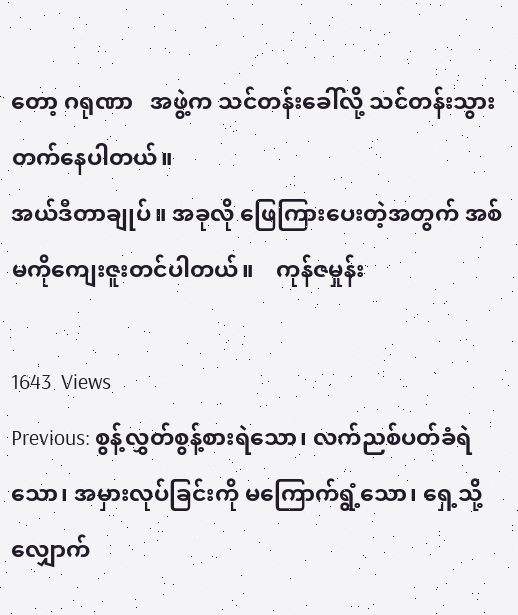တော့ ဂရုဏာ   အဖွဲ့က သင်တန်းခေါ်လို့ သင်တန်းသွားတက်နေပါတယ်။
အယ်ဒီတာချုပ်။ အခုလို ဖြေကြားပေးတဲ့အတွက် အစ်မကိုကျေးဇူးတင်ပါတယ်။    ကုန်ဇမှုန်း

1643  Views
Previous: စွန့်လွှတ်စွန့်စားရဲသော၊ လက်ညစ်ပတ်ခံရဲသော၊ အမှားလုပ်ခြင်းကို မကြောက်ရွံ့သော၊ ရှေ့သို့လျှောက်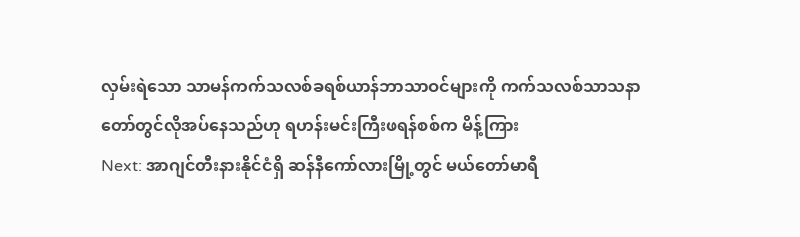လှမ်းရဲသော သာမန်ကက်သလစ်ခရစ်ယာန်ဘာသာဝင်များကို ကက်သလစ်သာသနာတော်တွင်လိုအပ်နေသည်ဟု ရဟန်းမင်းကြီးဖရန်စစ်က မိန့်ကြား
Next: အာဂျင်တီးနားနိုင်ငံရှိ ဆန်နီကော်လားမြို့တွင် မယ်တော်မာရီ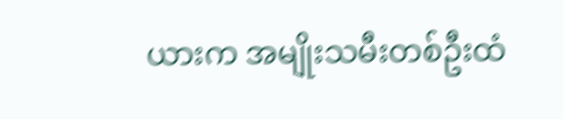ယားက အမျိုးသမီးတစ်ဦးထံ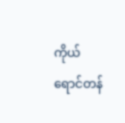ကိုယ်ရောင်တန်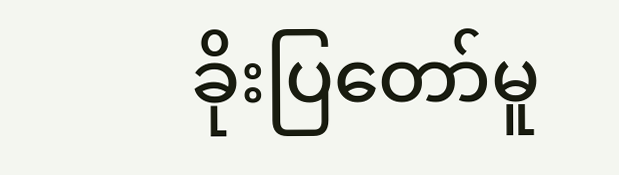ခိုးပြတော်မူ